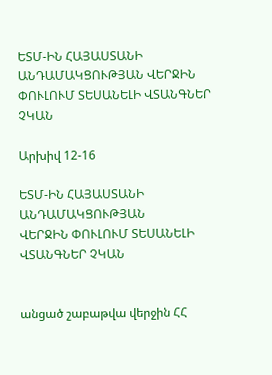ԵՏՄ-ԻՆ ՀԱՅԱՍՏԱՆԻ ԱՆԴԱՄԱԿՑՈՒԹՅԱՆ ՎԵՐՋԻՆ ՓՈՒԼՈՒՄ ՏԵՍԱՆԵԼԻ ՎՏԱՆԳՆԵՐ ՉԿԱՆ

Արխիվ 12-16

ԵՏՄ-ԻՆ ՀԱՅԱՍՏԱՆԻ ԱՆԴԱՄԱԿՑՈՒԹՅԱՆ
ՎԵՐՋԻՆ ՓՈՒԼՈՒՄ ՏԵՍԱՆԵԼԻ ՎՏԱՆԳՆԵՐ ՉԿԱՆ


անցած շաբաթվա վերջին ՀՀ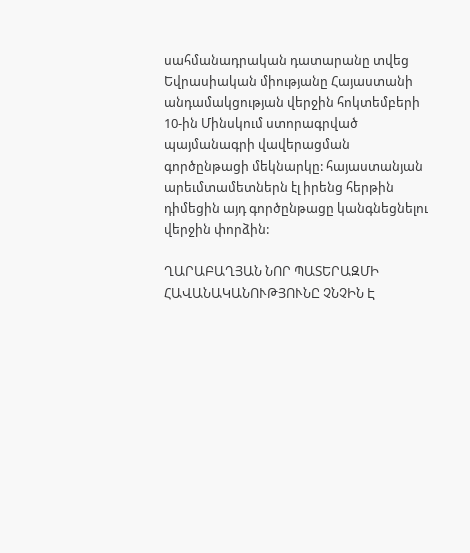սահմանադրական դատարանը տվեց Եվրասիական միությանը Հայաստանի անդամակցության վերջին հոկտեմբերի 10-ին Մինսկում ստորագրված պայմանագրի վավերացման գործընթացի մեկնարկը: հայաստանյան արեւմտամետներն էլ իրենց հերթին դիմեցին այդ գործընթացը կանգնեցնելու վերջին փորձին:

ՂԱՐԱԲԱՂՅԱՆ ՆՈՐ ՊԱՏԵՐԱԶՄԻ ՀԱՎԱՆԱԿԱՆՈՒԹՅՈՒՆԸ ՉՆՉԻՆ Է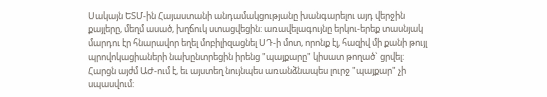Սակայն ԵՏՄ-ին Հայաստանի անդամակցությանը խանգարելու այդ վերջին քայլերը, մեղմ ասած, խղճուկ ստացվեցին: առավելագույնը երկու-երեք տասնյակ մարդու էր հնարավոր եղել մոբիլիզացնել ՍԴ-ի մոտ, որոնք էլ, հազիվ մի քանի թույլ պրովոկացիաների նախընտրեցին իրենց "պայքարը" կիսատ թողած` ցրվել: Հարցն այժմ ԱԺ-ում է, եւ այստեղ նույնպես առանձնապես լուրջ "պայքար" չի սպասվում: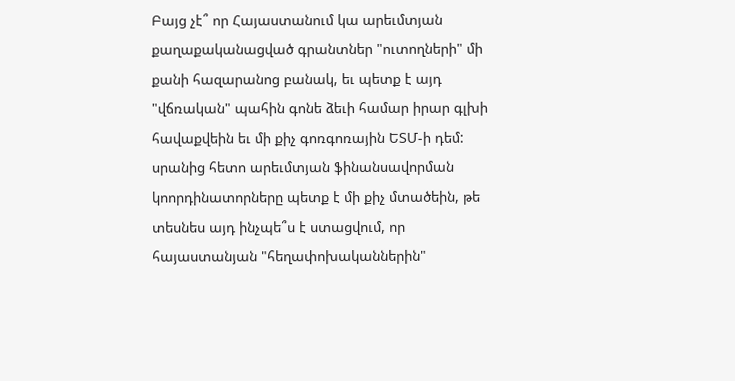Բայց չէ՞ որ Հայաստանում կա արեւմտյան քաղաքականացված գրանտներ "ուտողների" մի քանի հազարանոց բանակ, եւ պետք է այդ "վճռական" պահին գոնե ձեւի համար իրար գլխի հավաքվեին եւ մի քիչ գոռգոռային ԵՏՄ-ի դեմ: սրանից հետո արեւմտյան ֆինանսավորման կոորդինատորները պետք է մի քիչ մտածեին, թե տեսնես այդ ինչպե՞ս է ստացվում, որ հայաստանյան "հեղափոխականներին"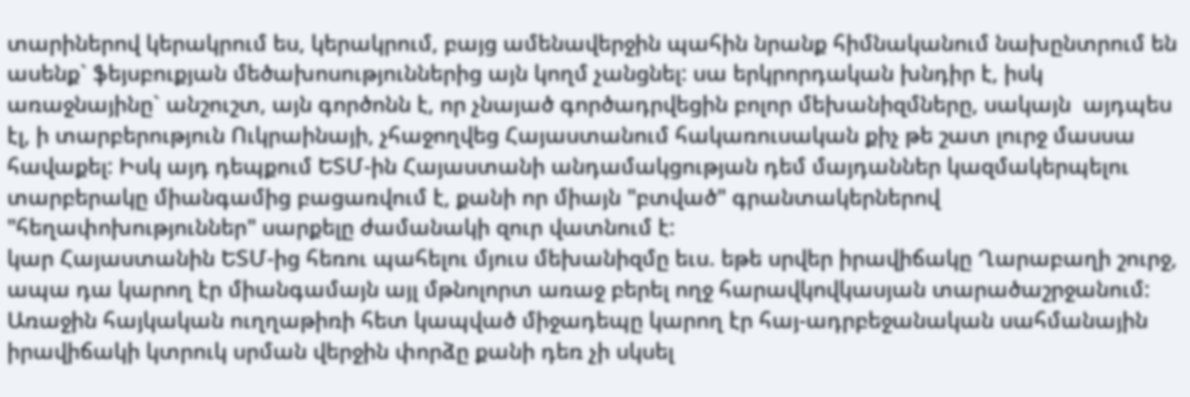տարիներով կերակրում ես, կերակրում, բայց ամենավերջին պահին նրանք հիմնականում նախընտրում են ասենք` ֆեյսբուքյան մեծախոսություններից այն կողմ չանցնել: սա երկրորդական խնդիր է, իսկ առաջնայինը` անշուշտ, այն գործոնն է, որ չնայած գործադրվեցին բոլոր մեխանիզմները, սակայն  այդպես էլ, ի տարբերություն Ուկրաինայի, չհաջողվեց Հայաստանում հակառուսական քիչ թե շատ լուրջ մասսա հավաքել: Իսկ այդ դեպքում ԵՏՄ-ին Հայաստանի անդամակցության դեմ մայդաններ կազմակերպելու տարբերակը միանգամից բացառվում է, քանի որ միայն "բտված" գրանտակերներով "հեղափոխություններ" սարքելը ժամանակի զուր վատնում է:
կար Հայաստանին ԵՏՄ-ից հեռու պահելու մյուս մեխանիզմը եւս. եթե սրվեր իրավիճակը Ղարաբաղի շուրջ, ապա դա կարող էր միանգամայն այլ մթնոլորտ առաջ բերել ողջ հարավկովկասյան տարածաշրջանում: Առաջին հայկական ուղղաթիռի հետ կապված միջադեպը կարող էր հայ-ադրբեջանական սահմանային իրավիճակի կտրուկ սրման վերջին փորձը քանի դեռ չի սկսել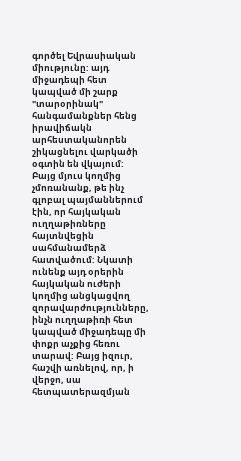գործել Եվրասիական միությունը: այդ միջադեպի հետ կապված մի շարք "տարօրինակ" հանգամանքներ հենց իրավիճակն արհեստականորեն շիկացնելու վարկածի օգտին են վկայում: Բայց մյուս կողմից չմոռանանք, թե ինչ գլոբալ պայմաններում էին, որ հայկական ուղղաթիռները հայտնվեցին սահմանամերձ հատվածում: Նկատի ունենք այդ օրերին հայկական ուժերի կողմից անցկացվող զորավարժությունները, ինչն ուղղաթիռի հետ կապված միջադեպը մի փոքր աչքից հեռու տարավ: Բայց իզուր, հաշվի առնելով, որ, ի վերջո, սա հետպատերազմյան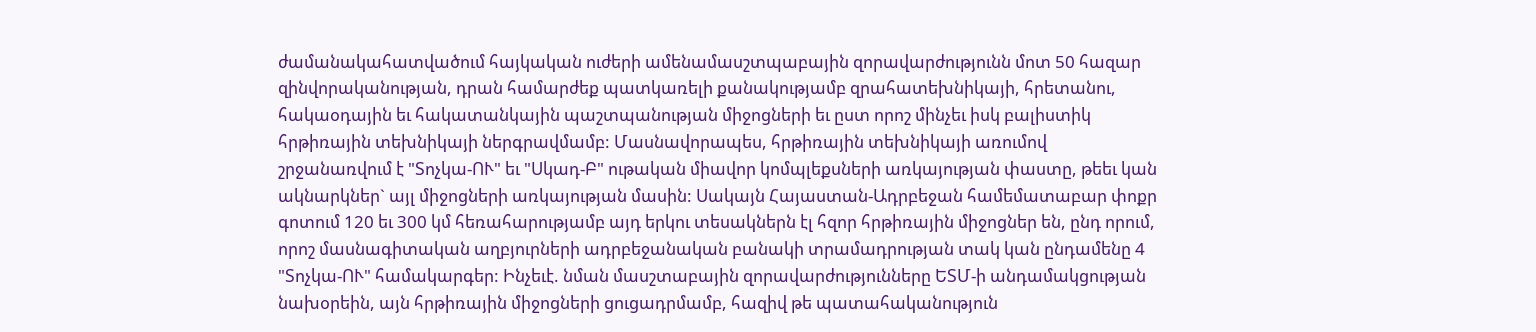ժամանակահատվածում հայկական ուժերի ամենամասշտպաբային զորավարժությունն մոտ 50 հազար զինվորականության, դրան համարժեք պատկառելի քանակությամբ զրահատեխնիկայի, հրետանու, հակաօդային եւ հակատանկային պաշտպանության միջոցների եւ ըստ որոշ մինչեւ իսկ բալիստիկ հրթիռային տեխնիկայի ներգրավմամբ: Մասնավորապես, հրթիռային տեխնիկայի առումով շրջանառվում է "Տոչկա-ՈՒ" եւ "Սկադ-Բ" ութական միավոր կոմպլեքսների առկայության փաստը, թեեւ կան ակնարկներ` այլ միջոցների առկայության մասին: Սակայն Հայաստան-Ադրբեջան համեմատաբար փոքր գոտում 120 եւ 300 կմ հեռահարությամբ այդ երկու տեսակներն էլ հզոր հրթիռային միջոցներ են, ընդ որում, որոշ մասնագիտական աղբյուրների ադրբեջանական բանակի տրամադրության տակ կան ընդամենը 4 "Տոչկա-ՈՒ" համակարգեր: Ինչեւէ. նման մասշտաբային զորավարժությունները ԵՏՄ-ի անդամակցության նախօրեին, այն հրթիռային միջոցների ցուցադրմամբ, հազիվ թե պատահականություն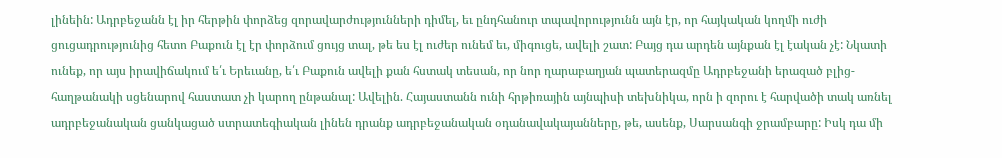լինեին: Ադրբեջանն էլ իր հերթին փորձեց զորավարժությունների դիմել, եւ ընդհանուր տպավորությունն այն էր, որ հայկական կողմի ուժի ցուցադրությունից հետո Բաքուն էլ էր փորձում ցույց տալ, թե ես էլ ուժեր ունեմ եւ, միգուցե, ավելի շատ: Բայց դա արդեն այնքան էլ էական չէ: Նկատի ունեք, որ այս իրավիճակում ե՛ւ Երեւանը, ե՛ւ Բաքուն ավելի քան հստակ տեսան, որ նոր ղարաբաղյան պատերազմը Ադրբեջանի երազած բլից-հաղթանակի սցենարով հաստատ չի կարող ընթանալ: Ավելին. Հայաստանն ունի հրթիռային այնպիսի տեխնիկա, որն ի զորու է հարվածի տակ առնել ադրբեջանական ցանկացած ստրատեգիական լինեն դրանք ադրբեջանական օդանավակայանները, թե, ասենք, Սարսանգի ջրամբարը: Իսկ դա մի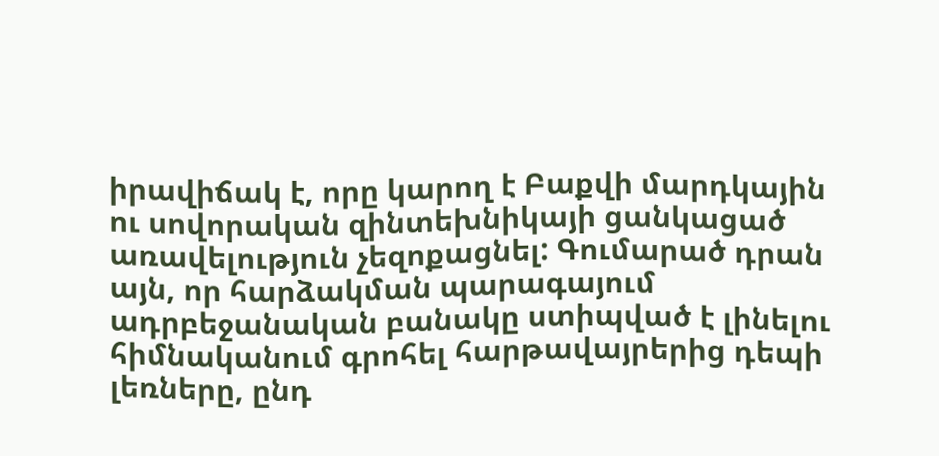իրավիճակ է, որը կարող է Բաքվի մարդկային ու սովորական զինտեխնիկայի ցանկացած առավելություն չեզոքացնել: Գումարած դրան այն, որ հարձակման պարագայում ադրբեջանական բանակը ստիպված է լինելու հիմնականում գրոհել հարթավայրերից դեպի լեռները, ընդ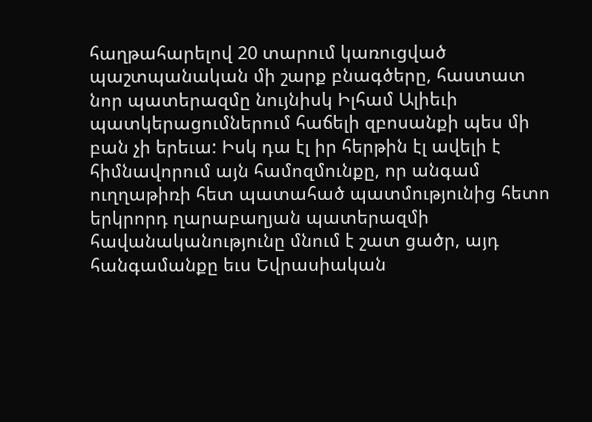հաղթահարելով 20 տարում կառուցված պաշտպանական մի շարք բնագծերը, հաստատ նոր պատերազմը նույնիսկ Իլհամ Ալիեւի պատկերացումներում հաճելի զբոսանքի պես մի բան չի երեւա: Իսկ դա էլ իր հերթին էլ ավելի է հիմնավորում այն համոզմունքը, որ անգամ ուղղաթիռի հետ պատահած պատմությունից հետո երկրորդ ղարաբաղյան պատերազմի հավանականությունը մնում է շատ ցածր, այդ հանգամանքը եւս Եվրասիական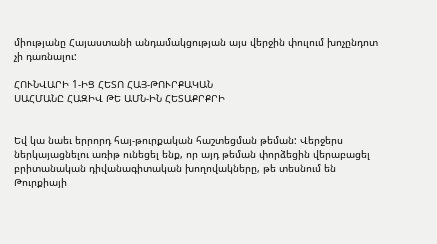միությանը Հայաստանի անդամակցության այս վերջին փուլում խոչընդոտ չի դառնալու:

ՀՈՒՆՎԱՐԻ 1-ԻՑ ՀԵՏՈ ՀԱՅ-ԹՈՒՐՔԱԿԱՆ
ՍԱՀՄԱՆԸ ՀԱԶԻՎ ԹԵ ԱՄՆ-ԻՆ ՀԵՏԱՔՐՔՐԻ


Եվ կա նաեւ երրորդ հայ-թուրքական հաշտեցման թեման: Վերջերս ներկայացնելու առիթ ունեցել ենք, որ այդ թեման փորձեցին վերաբացել բրիտանական դիվանագիտական խողովակները, թե տեսնում են Թուրքիայի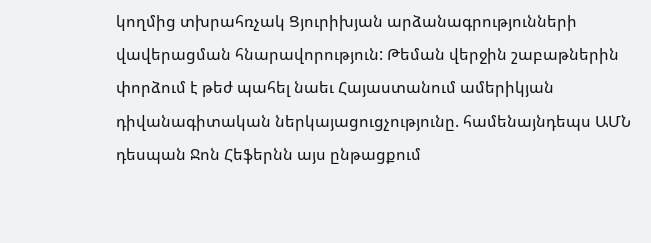կողմից տխրահռչակ Ցյուրիխյան արձանագրությունների վավերացման հնարավորություն: Թեման վերջին շաբաթներին փորձում է թեժ պահել նաեւ Հայաստանում ամերիկյան դիվանագիտական ներկայացուցչությունը. համենայնդեպս ԱՄՆ դեսպան Ջոն Հեֆերնն այս ընթացքում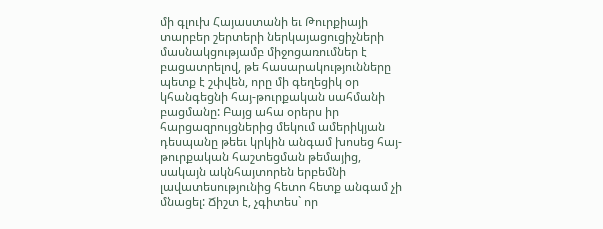մի գլուխ Հայաստանի եւ Թուրքիայի տարբեր շերտերի ներկայացուցիչների մասնակցությամբ միջոցառումներ է բացատրելով, թե հասարակությունները պետք է շփվեն, որը մի գեղեցիկ օր կհանգեցնի հայ-թուրքական սահմանի բացմանը: Բայց ահա օրերս իր հարցազրույցներից մեկում ամերիկյան դեսպանը թեեւ կրկին անգամ խոսեց հայ-թուրքական հաշտեցման թեմայից, սակայն ակնհայտորեն երբեմնի լավատեսությունից հետո հետք անգամ չի մնացել: Ճիշտ է, չգիտես` որ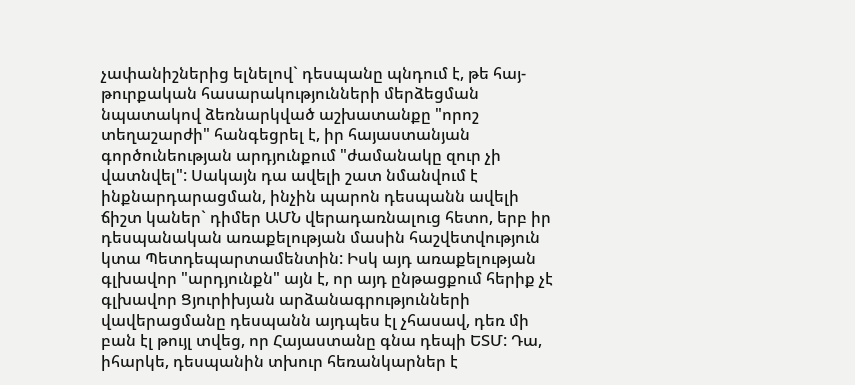չափանիշներից ելնելով` դեսպանը պնդում է, թե հայ-թուրքական հասարակությունների մերձեցման նպատակով ձեռնարկված աշխատանքը "որոշ տեղաշարժի" հանգեցրել է, իր հայաստանյան գործունեության արդյունքում "ժամանակը զուր չի վատնվել": Սակայն դա ավելի շատ նմանվում է ինքնարդարացման, ինչին պարոն դեսպանն ավելի ճիշտ կաներ` դիմեր ԱՄՆ վերադառնալուց հետո, երբ իր դեսպանական առաքելության մասին հաշվետվություն կտա Պետդեպարտամենտին: Իսկ այդ առաքելության գլխավոր "արդյունքն" այն է, որ այդ ընթացքում հերիք չէ գլխավոր Ցյուրիխյան արձանագրությունների վավերացմանը դեսպանն այդպես էլ չհասավ, դեռ մի բան էլ թույլ տվեց, որ Հայաստանը գնա դեպի ԵՏՄ: Դա, իհարկե, դեսպանին տխուր հեռանկարներ է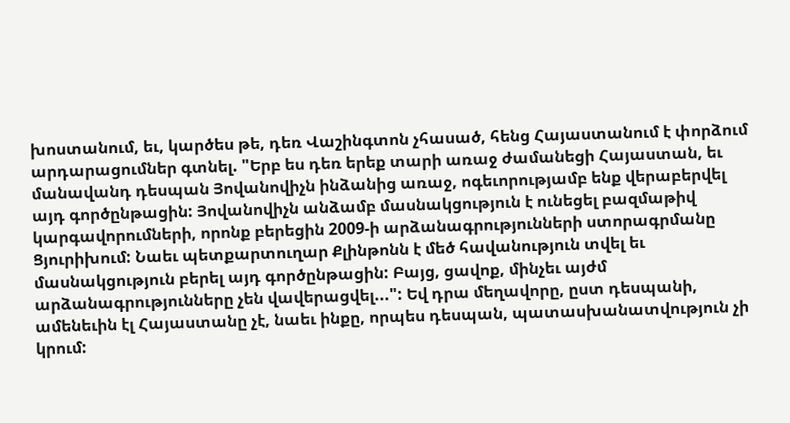խոստանում, եւ, կարծես թե, դեռ Վաշինգտոն չհասած, հենց Հայաստանում է փորձում արդարացումներ գտնել. "Երբ ես դեռ երեք տարի առաջ ժամանեցի Հայաստան, եւ մանավանդ դեսպան Յովանովիչն ինձանից առաջ, ոգեւորությամբ ենք վերաբերվել այդ գործընթացին: Յովանովիչն անձամբ մասնակցություն է ունեցել բազմաթիվ կարգավորումների, որոնք բերեցին 2009-ի արձանագրությունների ստորագրմանը Ցյուրիխում: Նաեւ պետքարտուղար Քլինթոնն է մեծ հավանություն տվել եւ մասնակցություն բերել այդ գործընթացին: Բայց, ցավոք, մինչեւ այժմ արձանագրությունները չեն վավերացվել...": Եվ դրա մեղավորը, ըստ դեսպանի, ամենեւին էլ Հայաստանը չէ, նաեւ ինքը, որպես դեսպան, պատասխանատվություն չի կրում: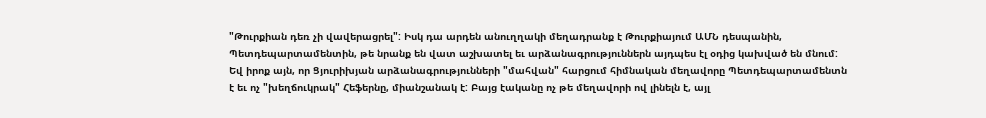"Թուրքիան դեռ չի վավերացրել": Իսկ դա արդեն անուղղակի մեղադրանք է Թուրքիայում ԱՄՆ դեսպանին, Պետդեպարտամենտին, թե նրանք են վատ աշխատել եւ արձանագրություններն այդպես էլ օդից կախված են մնում:
Եվ իրոք այն, որ Ցյուրիխյան արձանագրությունների "մահվան" հարցում հիմնական մեղավորը Պետդեպարտամենտն է եւ ոչ "խեղճուկրակ" Հեֆերնը, միանշանակ է: Բայց էականը ոչ թե մեղավորի ով լինելն է, այլ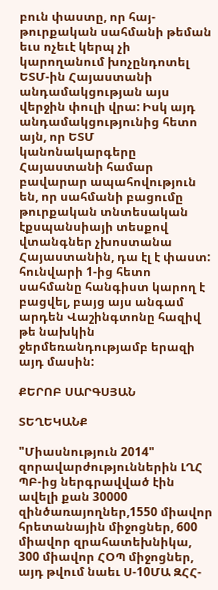բուն փաստը, որ հայ-թուրքական սահմանի թեման եւս ոչեւէ կերպ չի կարողանում խոչընդոտել ԵՏՄ-ին Հայաստանի անդամակցության այս վերջին փուլի վրա: Իսկ այդ անդամակցությունից հետո այն, որ ԵՏՄ կանոնակարգերը Հայաստանի համար բավարար ապահովություն են, որ սահմանի բացումը թուրքական տնտեսական էքսպանսիայի տեսքով վտանգներ չխոստանա Հայաստանին, դա էլ է փաստ: հունվարի 1-ից հետո սահմանը հանգիստ կարող է բացվել, բայց այս անգամ արդեն Վաշինգտոնը հազիվ թե նախկին ջերմեռանդությամբ երազի այդ մասին:

ՔԵՐՈԲ ՍԱՐԳՍՅԱՆ

ՏԵՂԵԿԱՆՔ

"Միասնություն 2014" զորավարժություններին ԼՂՀ ՊԲ-ից ներգրավված էին ավելի քան 30000 զինծառայողներ,1550 միավոր հրետանային միջոցներ, 600 միավոր զրահատեխնիկա, 300 միավոր ՀՕՊ միջոցներ, այդ թվում նաեւ Ս-10ՄԱ ԶՀՀ-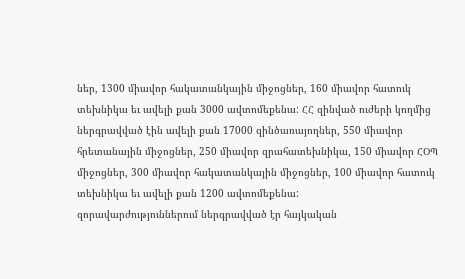ներ, 1300 միավոր հակատանկային միջոցներ, 160 միավոր հատուկ տեխնիկա եւ ավելի քան 3000 ավտոմեքենա: ՀՀ զինված ուժերի կողմից ներգրավված էին ավելի քան 17000 զինծառայողներ, 550 միավոր հրետանային միջոցներ, 250 միավոր զրահատեխնիկա, 150 միավոր ՀՕՊ միջոցներ, 300 միավոր հակատանկային միջոցներ, 100 միավոր հատուկ տեխնիկա եւ ավելի քան 1200 ավտոմեքենա:
զորավարժություններում ներգրավված էր հայկական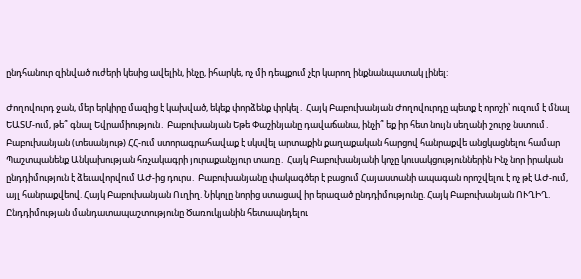ընդհանուր զինված ուժերի կեսից ավելին, ինչը, իհարկե, ոչ մի դեպքում չէր կարող ինքնանպատակ լինել:

Ժողովուրդ ջան, մեր երկիրը մազից է կախված, եկեք փորձենք փրկել․ Հայկ Բաբուխանյան Ժողովուրդը պետք է որոշի՝ ուզում է մնալ ԵԱՏՄ-ում, թե՞ գնալ Եվրամիություն․ Բաբուխանյան Եթե Փաշինյանը դավաճանա, ինչի՞ եք իր հետ նույն սեղանի շուրջ նստում․ Բաբուխանյան (տեսանյութ) ՀՀ-ում ստորագրահավաք է սկսվել արտաքին քաղաքական հարցով հանրաքվե անցկացնելու համար Պաշտպանենք Անկախության հռչակագրի յուրաքանչյուր տառը․ Հայկ Բաբուխանյանի կոչը կուսակցություններին Ինչ նոր իրական ընդդիմություն է ձեւավորվում ԱԺ-ից դուրս․ Բաբուխանյանը փակագծեր է բացում Հայաստանի ապագան որոշվելու է ոչ թէ ԱԺ-ում, այլ հանրաքվեով. Հայկ Բաբուխանյան Ուղիղ. Նիկոլը նորից ստացավ իր երազած ընդդիմությունը. Հայկ Բաբուխանյան ՈՒՂԻՂ. Ընդդիմության մանդատապաշտությունը Ծառուկյանին հետապնդելու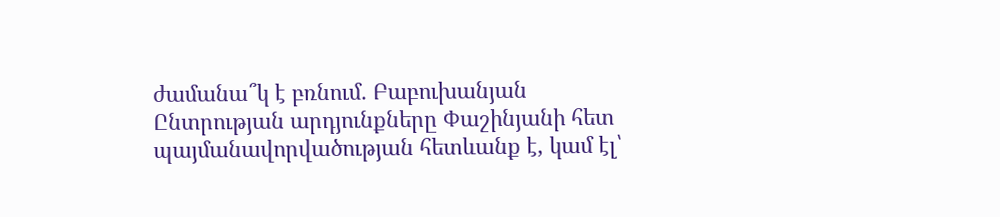ժամանա՞կ է բռնում․ Բաբուխանյան Ընտրության արդյունքները Փաշինյանի հետ պայմանավորվածության հետևանք է, կամ էլ՝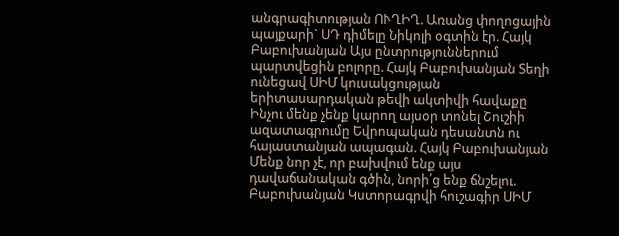անգրագիտության ՈՒՂԻՂ. Առանց փողոցային պայքարի` ՍԴ դիմելը Նիկոլի օգտին էր. Հայկ Բաբուխանյան Այս ընտրություններում պարտվեցին բոլորը. Հայկ Բաբուխանյան Տեղի ունեցավ ՍԻՄ կուսակցության երիտասարդական թեվի ակտիվի հավաքը Ինչու մենք չենք կարող այսօր տոնել Շուշիի ազատագրումը Եվրոպական դեսանտն ու հայաստանյան ապագան. Հայկ Բաբուխանյան Մենք նոր չէ, որ բախվում ենք այս դավաճանական գծին, նորի՛ց ենք ճնշելու. Բաբուխանյան Կստորագրվի հուշագիր ՍԻՄ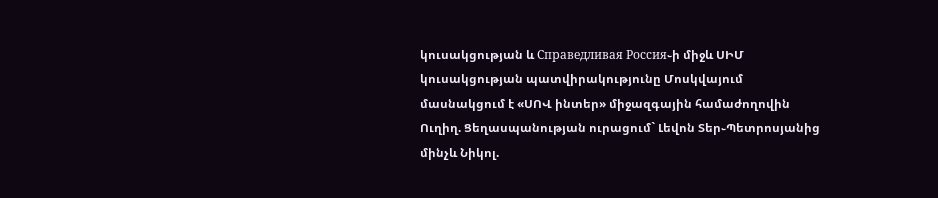կուսակցության և Справедливая Россия֊ի միջև ՍԻՄ կուսակցության պատվիրակությունը Մոսկվայում մասնակցում է «ՍՈՎ ինտեր» միջազգային համաժողովին Ուղիղ. Ցեղասպանության ուրացում` Լեվոն Տեր֊Պետրոսյանից մինչև Նիկոլ.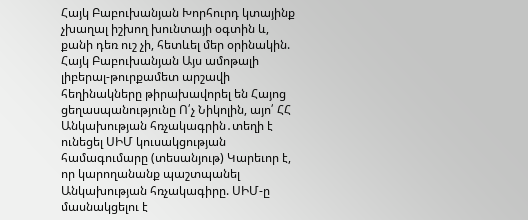Հայկ Բաբուխանյան Խորհուրդ կտայինք չխաղալ իշխող խունտայի օգտին և, քանի դեռ ուշ չի, հետևել մեր օրինակին. Հայկ Բաբուխանյան Այս ամոթալի լիբերալ-թուրքամետ արշավի հեղինակները թիրախավորել են Հայոց ցեղասպանությունը Ո՛չ Նիկոլին, այո՛ ՀՀ Անկախության հռչակագրին․տեղի է ունեցել ՍԻՄ կուսակցության համագումարը (տեսանյութ) Կարեւոր է, որ կարողանանք պաշտպանել Անկախության հռչակագիրը. ՍԻՄ-ը մասնակցելու է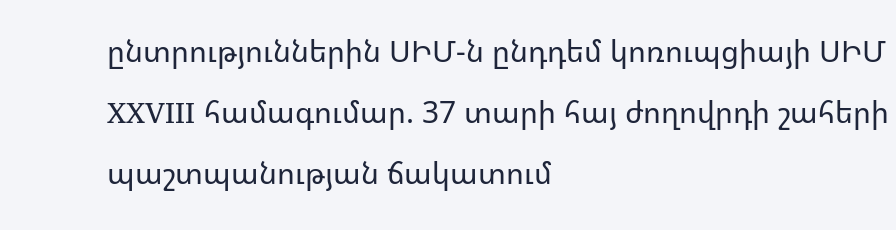ընտրություններին ՍԻՄ-ն ընդդեմ կոռուպցիայի ՍԻՄ XXVIII համագումար. 37 տարի հայ ժողովրդի շահերի պաշտպանության ճակատում